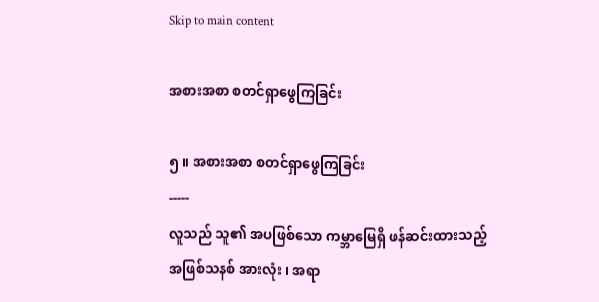Skip to main content

အစားအစာ စတင်ရှာဖွေကြခြင်း

၅ ။ အစားအစာ စတင်ရှာဖွေကြခြင်း
-----
လူသည် သူ၏ အပဖြစ်သော ကမ္ဘာမြေရှိ ဖန်ဆင်းထားသည့် အဖြစ်သနစ် အားလုံး ၊ အရာ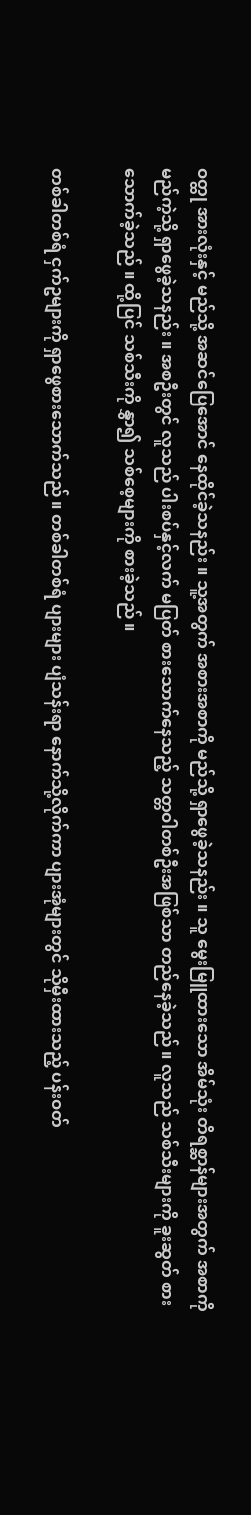ဝတ္ထု အားလုံးနှင့် မည်သို့ အဆင်ပြေအောင် နေထိုင်ခဲ့သနည်း ။ သူ့အတွက် အစားအစာကို မည်သို့ ရှာဖွေခဲ့သနည်း ။ သူ မွေးမြူထားသော အိမ်သုံး တိရစ္ဆာန်များအတွက် အစာကို မည်ကဲ့သို့ ရှာဖွေခဲ့သနည်း ။ အစဦးတွင် လူသည် ပါးစပ်နှင့်လက် မပြတ် စားသောက်နေသည့် သတ္တဝါတစ်ဦးအဖြစ်သာ တည်နေခဲ့သည် ။ လူသည် သစ်သီးများကို ခူးဆွတ် စားသောက်ခဲ့သည် ။ ထို့ပြင် သစ်သီးကို နွှာ၍ သစ်စေ့များကို စားခဲ့သည် ။

တစ်ခါတစ်ရံ ငှက်ဥများကို ရှာဖွေစားသောက်သည် ။ တစ်ခါတစ်ရံ ပျားများ ပျံသန်းရာ နောက်သို့လိုက်ကာ ပျားအုံများတွင် သိုမှီးထားသည့် ပန်းဝတ်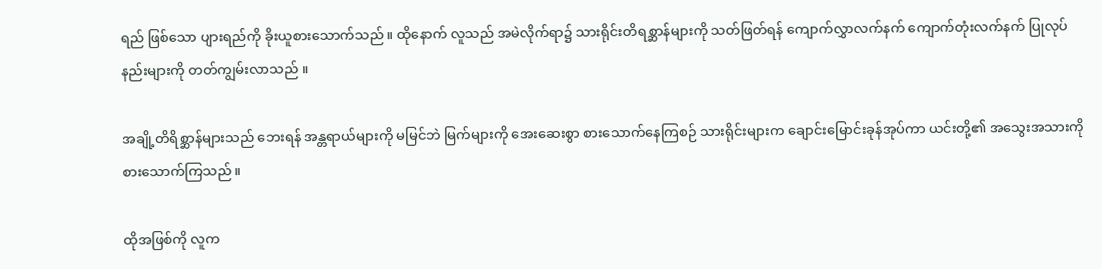ရည် ဖြစ်သော ပျားရည်ကို ခိုးယူစားသောက်သည် ။ ထိုနောက် လူသည် အမဲလိုက်ရာ၌ သားရိုင်းတိရစ္ဆာန်များကို သတ်ဖြတ်ရန် ကျောက်လွှာလက်နက် ကျောက်တုံးလက်နက် ပြုလုပ်နည်းများကို တတ်ကျွမ်းလာသည် ။

အချို့တိရိစ္ဆာန်များသည် ဘေးရန် အန္တရာယ်များကို မမြင်ဘဲ မြက်များကို အေးဆေးစွာ စားသောက်နေကြစဉ် သားရိုင်းများက ချောင်းမြောင်းခုန်အုပ်ကာ ယင်းတို့၏ အသွေးအသားကို စားသောက်ကြသည် ။

ထိုအဖြစ်ကို လူက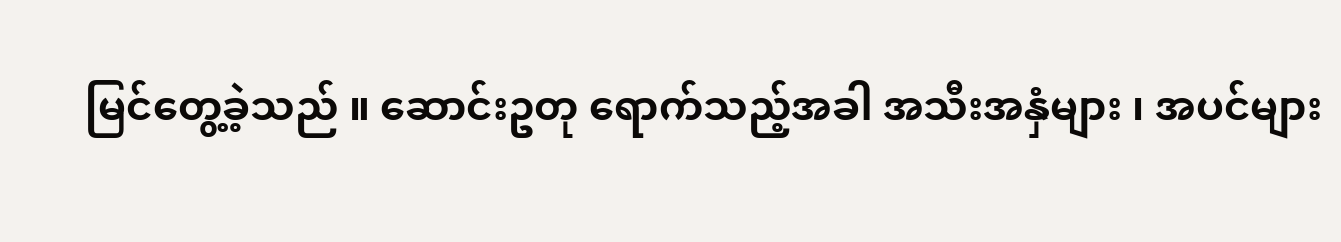မြင်တွေ့ခဲ့သည် ။ ဆောင်းဥတု ရောက်သည့်အခါ အသီးအနှံများ ၊ အပင်များ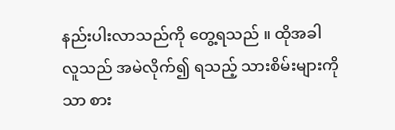နည်းပါးလာသည်ကို တွေ့ရသည် ။ ထိုအခါ လူသည် အမဲလိုက်၍ ရသည့် သားစိမ်းများကိုသာ စား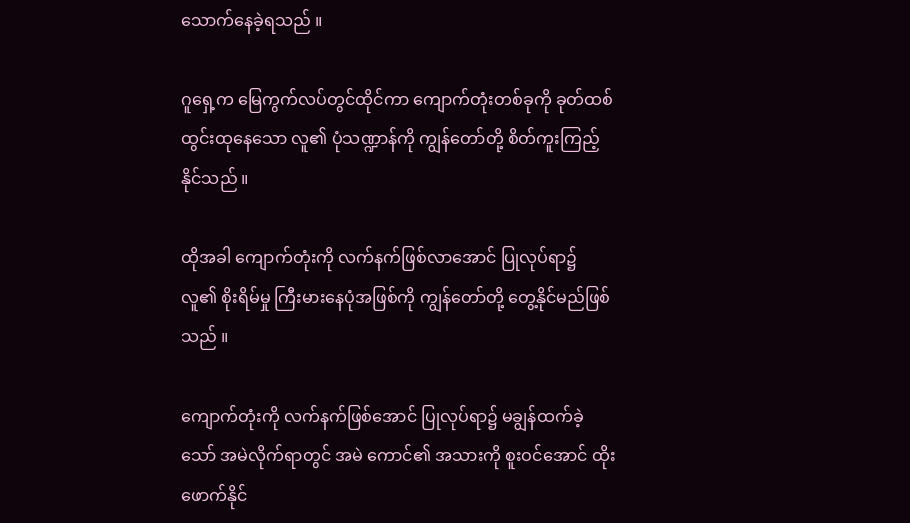သောက်နေခဲ့ရသည် ။

ဂူရှေ့က မြေကွက်လပ်တွင်ထိုင်ကာ ကျောက်တုံးတစ်ခုကို ခုတ်ထစ် ထွင်းထုနေသော လူ၏ ပုံသဏ္ဍာန်ကို ကျွန်တော်တို့ စိတ်ကူးကြည့်နိုင်သည် ။

ထိုအခါ ကျောက်တုံးကို လက်နက်ဖြစ်လာအောင် ပြုလုပ်ရာ၌ လူ၏ စိုးရိမ်မှု ကြီးမားနေပုံအဖြစ်ကို ကျွန်တော်တို့ တွေ့နိုင်မည်ဖြစ်သည် ။

ကျောက်တုံးကို လက်နက်ဖြစ်အောင် ပြုလုပ်ရာ၌ မချွန်ထက်ခဲ့သော် အမဲလိုက်ရာတွင် အမဲ ကောင်၏ အသားကို စူးဝင်အောင် ထိုးဖောက်နိုင်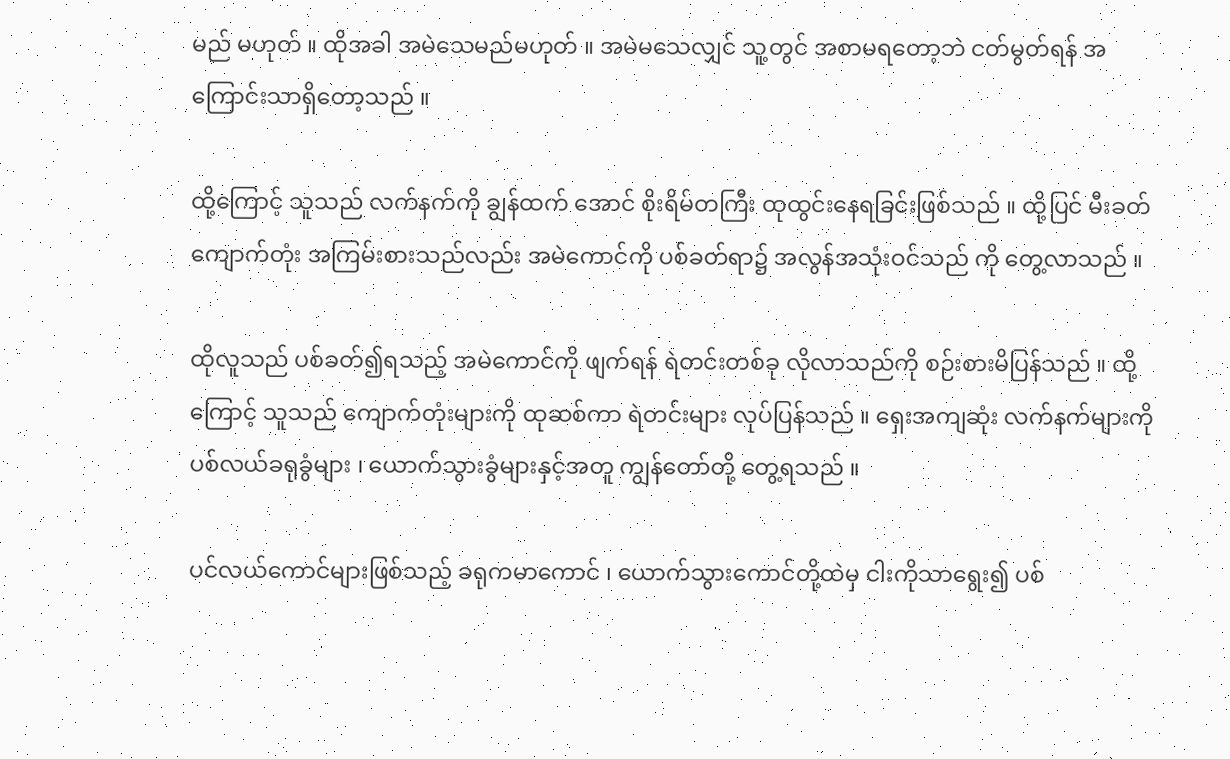မည် မဟုတ် ။ ထိုအခါ အမဲသေမည်မဟုတ် ။ အမဲမသေလျှင် သူ့တွင် အစာမရတော့ဘဲ ငတ်မွတ်ရန် အကြောင်းသာရှိတော့သည် ။

ထို့ကြောင့် သူသည် လက်နက်ကို ချွန်ထက် အောင် စိုးရိမ်တကြီး ထုထွင်းနေရခြင်းဖြစ်သည် ။ ထို့ပြင် မီးခတ်ကျောက်တုံး အကြမ်းစားသည်လည်း အမဲကောင်ကို ပစ်ခတ်ရာ၌ အလွန်အသုံးဝင်သည် ကို တွေ့လာသည် ။

ထိုလူသည် ပစ်ခတ်၍ရသည့် အမဲကောင်ကို ဖျက်ရန် ရဲတင်းတစ်ခု လိုလာသည်ကို စဉ်းစားမိပြန်သည် ။ ထို့ကြောင့် သူသည် ကျောက်တုံးများကို ထုဆစ်ကာ ရဲတင်းများ လုပ်ပြန်သည် ။ ရှေးအကျဆုံး လက်နက်များကို ပစ်လယ်ခရုခွံများ ၊ ယောက်သွားခွံများနှင့်အတူ ကျွန်တော်တို့ တွေ့ရသည် ။

ပင်လယ်ကောင်များဖြစ်သည့် ခရုကမာကောင် ၊ ယောက်သွားကောင်တို့ထဲမှ ငါးကိုသာရွေး၍ ပစ်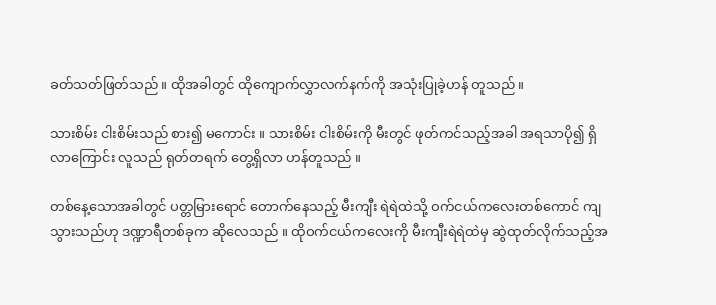ခတ်သတ်ဖြတ်သည် ။ ထိုအခါတွင် ထိုကျောက်လွှာလက်နက်ကို အသုံးပြုခဲ့ဟန် တူသည် ။

သားစိမ်း ငါးစိမ်းသည် စား၍ မကောင်း ။ သားစိမ်း ငါးစိမ်းကို မီးတွင် ဖုတ်ကင်သည့်အခါ အရသာပို၍ ရှိလာကြောင်း လူသည် ရုတ်တရက် တွေ့ရှိလာ ဟန်တူသည် ။

တစ်နေ့သောအခါတွင် ပတ္တမြားရောင် တောက်နေသည့် မီးကျီး ရဲရဲထဲသို့ ဝက်ငယ်ကလေးတစ်ကောင် ကျသွားသည်ဟု ဒဏ္ဍာရီတစ်ခုက ဆိုလေသည် ။ ထိုဝက်ငယ်ကလေးကို မီးကျီးရဲရဲထဲမှ ဆွဲထုတ်လိုက်သည့်အ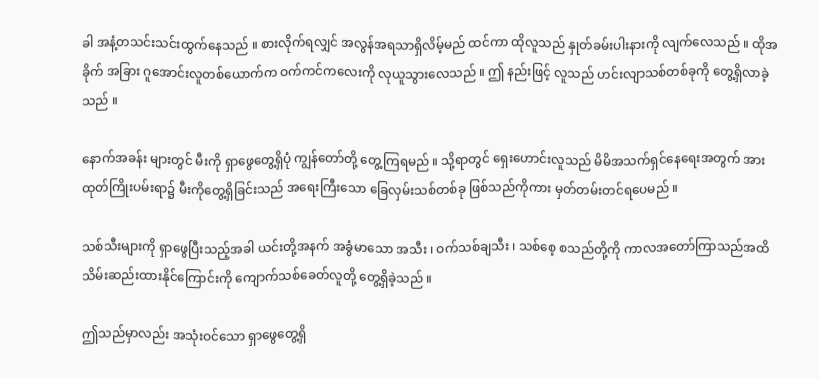ခါ အနံ့တသင်းသင်းထွက်နေသည် ။ စားလိုက်ရလျှင် အလွန်အရသာရှိလိမ့်မည် ထင်ကာ ထိုလူသည် နှုတ်ခမ်းပါးနားကို လျက်လေသည် ။ ထိုအခိုက် အခြား ဂူအောင်းလူတစ်ယောက်က ဝက်ကင်ကလေးကို လုယူသွားလေသည် ။ ဤ နည်းဖြင့် လူသည် ဟင်းလျာသစ်တစ်ခုကို တွေ့ရှိလာခဲ့သည် ။

နောက်အခန်း များတွင် မီးကို ရှာဖွေတွေ့ရှိပုံ ကျွန်တော်တို့ တွေ့ကြရမည် ။ သို့ရာတွင် ရှေးဟောင်းလူသည် မိမိအသက်ရှင်နေရေးအတွက် အားထုတ်ကြိုးပမ်းရာ၌ မီးကိုတွေ့ရှိခြင်းသည် အရေးကြီးသော ခြေလှမ်းသစ်တစ်ခု ဖြစ်သည်ကိုကား မှတ်တမ်းတင်ရပေမည် ။

သစ်သီးများကို ရှာဖွေပြီးသည့်အခါ ယင်းတို့အနက် အခွံမာသော အသီး ၊ ဝက်သစ်ချသီး ၊ သစ်စေ့ စသည်တို့ကို ကာလအတော်ကြာသည်အထိ သိမ်းဆည်းထားနိုင်ကြောင်းကို ကျောက်သစ်ခေတ်လူတို့ တွေ့ရှိခဲ့သည် ။

ဤသည်မှာလည်း အသုံးဝင်သော ရှာဖွေတွေ့ရှိ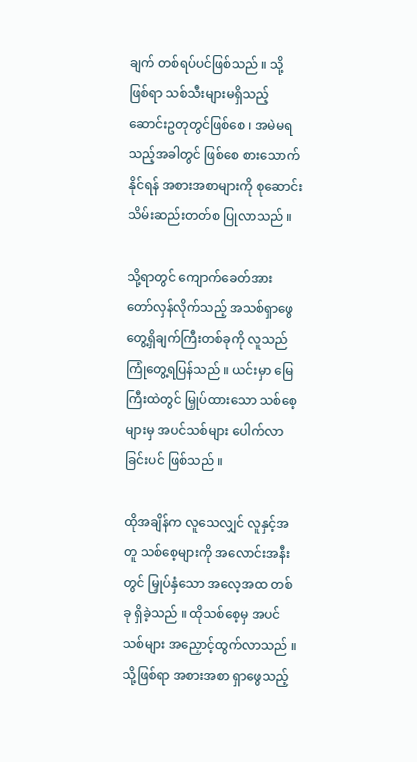ချက် တစ်ရပ်ပင်ဖြစ်သည် ။ သို့ ဖြစ်ရာ သစ်သီးများမရှိသည့် ဆောင်းဥတုတွင်ဖြစ်စေ ၊ အမဲမရသည့်အခါတွင် ဖြစ်စေ စားသောက်နိုင်ရန် အစားအစာများကို စုဆောင်းသိမ်းဆည်းတတ်စ ပြုလာသည် ။

သို့ရာတွင် ကျောက်ခေတ်အား တော်လှန်လိုက်သည့် အသစ်ရှာဖွေ တွေ့ရှိချက်ကြီးတစ်ခုကို လူသည်ကြုံတွေ့ရပြန်သည် ။ ယင်းမှာ မြေကြီးထဲတွင် မြှုပ်ထားသော သစ်စေ့များမှ အပင်သစ်များ ပေါက်လာခြင်းပင် ဖြစ်သည် ။

ထိုအချိန်က လူသေလျှင် လူနှင့်အတူ သစ်စေ့များကို အလောင်းအနီးတွင် မြှုပ်နှံသော အလေ့အထ တစ်ခု ရှိခဲ့သည် ။ ထိုသစ်စေ့မှ အပင်သစ်များ အညှောင့်ထွက်လာသည် ။ သို့ဖြစ်ရာ အစားအစာ ရှာဖွေသည့်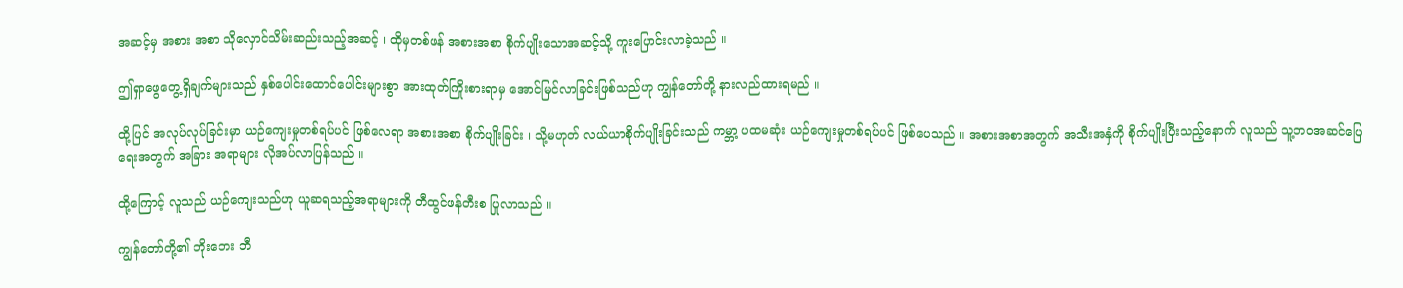အဆင့်မှ အစား အစာ သိုလှောင်သိမ်းဆည်းသည့်အဆင့် ၊ ထိုမှတစ်ဖန် အစားအစာ စိုက်ပျိုးသောအဆင့်သို့ ကူးပြောင်းလာခဲ့သည် ။

ဤရှာဖွေတွေ့ရှိချက်များသည် နှစ်ပေါင်းထောင်ပေါင်းများစွာ အားထုတ်ကြိုးစားရာမှ အောင်မြင်လာခြင်းဖြစ်သည်ဟု ကျွန်တော်တို့ နားလည်ထားရမည် ။

ထို့ပြင် အလုပ်လုပ်ခြင်းမှာ ယဉ်ကျေးမှုတစ်ရပ်ပင် ဖြစ်လေရာ အစားအစာ စိုက်ပျိုးခြင်း ၊ သို့မဟုတ် လယ်ယာစိုက်ပျိုးခြင်းသည် ကမ္ဘာ့ ပထမဆုံး ယဉ်ကျေးမှုတစ်ရပ်ပင် ဖြစ်ပေသည် ။ အစားအစာအတွက် အသီးအနှံကို စိုက်ပျိုးပြီးသည့်နောက် လူသည် သူ့ဘဝအဆင်ပြေရေးအတွက် အခြား အရာများ လိုအပ်လာပြန်သည် ။

ထို့ကြောင့် လူသည် ယဉ်ကျေးသည်ဟု ယူဆရသည့်အရာများကို တီထွင်ဖန်တီးစ ပြုလာသည် ။

ကျွန်တော်တို့၏ ဘိုးဘေး ဘီ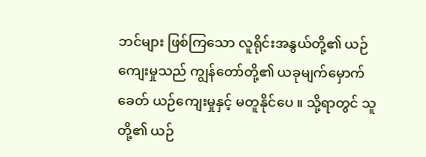ဘင်များ ဖြစ်ကြသော လူရိုင်းအနွယ်တို့၏ ယဉ်ကျေးမှုသည် ကျွန်တော်တို့၏ ယခုမျက်မှောက်ခေတ် ယဉ်ကျေးမှုနှင့် မတူနိုင်ပေ ။ သို့ရာတွင် သူတို့၏ ယဉ်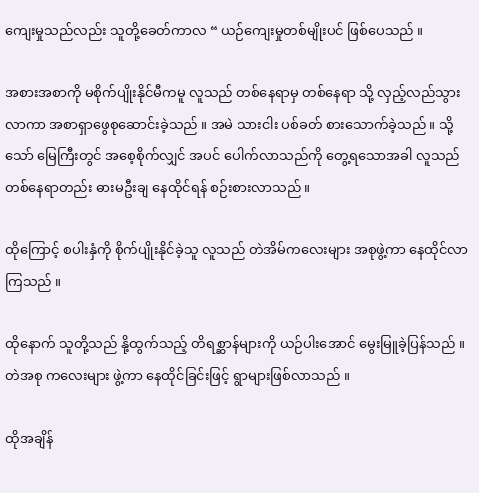ကျေးမှုသည်လည်း သူတို့ခေတ်ကာလ “ ယဉ်ကျေးမှုတစ်မျိုးပင် ဖြစ်ပေသည် ။

အစားအစာကို မစိုက်ပျိုးနိုင်မီကမူ လူသည် တစ်နေရာမှ တစ်နေရာ သို့ လှည့်လည်သွားလာကာ အစာရှာဖွေစုဆောင်းခဲ့သည် ။ အမဲ သားငါး ပစ်ခတ် စားသောက်ခဲ့သည် ။ သို့သော် မြေကြီးတွင် အစေ့စိုက်လျှင် အပင် ပေါက်လာသည်ကို တွေ့ရသောအခါ လူသည် တစ်နေရာတည်း ဓားမဦးချ နေထိုင်ရန် စဉ်းစားလာသည် ။

ထိုကြောင့် စပါးနှံကို စိုက်ပျိုးနိုင်ခဲ့သူ လူသည် တဲအိမ်ကလေးများ အစုဖွဲ့ကာ နေထိုင်လာကြသည် ။

ထိုနောက် သူတို့သည် နို့ထွက်သည့် တိရစ္ဆာန်များကို ယဉ်ပါးအောင် မွေးမြူခဲ့ပြန်သည် ။ တဲအစု ကလေးများ ဖွဲ့ကာ နေထိုင်ခြင်းဖြင့် ရွာများဖြစ်လာသည် ။

ထိုအချိန်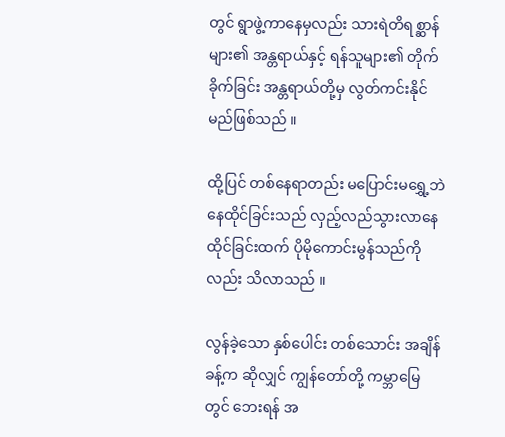တွင် ရွာဖွဲ့ကာနေမှလည်း သားရဲတိရစ္ဆာန်များ၏ အန္တရာယ်နှင့် ရန်သူများ၏ တိုက်ခိုက်ခြင်း အန္တရာယ်တို့မှ လွတ်ကင်းနိုင်မည်ဖြစ်သည် ။

ထို့ပြင် တစ်နေရာတည်း မပြောင်းမရွှေ့ဘဲ နေထိုင်ခြင်းသည် လှည့်လည်သွားလာနေထိုင်ခြင်းထက် ပိုမိုကောင်းမွန်သည်ကိုလည်း သိလာသည် ။

လွန်ခဲ့သော နှစ်ပေါင်း တစ်သောင်း အချိန်ခန့်က ဆိုလျှင် ကျွန်တော်တို့ ကမ္ဘာမြေတွင် ဘေးရန် အ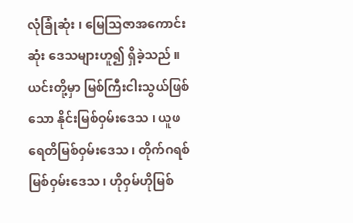လုံခြုံဆုံး ၊ မြေသြဇာအကောင်းဆုံး ဒေသများဟူ၍ ရှိခဲ့သည် ။ ယင်းတို့မှာ မြစ်ကြီးငါးသွယ်ဖြစ်သော နိုင်းမြစ်ဝှမ်းဒေသ ၊ ယူဖရေတိမြစ်ဝှမ်းဒေသ ၊ တိုက်ဂရစ် မြစ်ဝှမ်းဒေသ ၊ ဟိုဝှမ်ဟိုမြစ်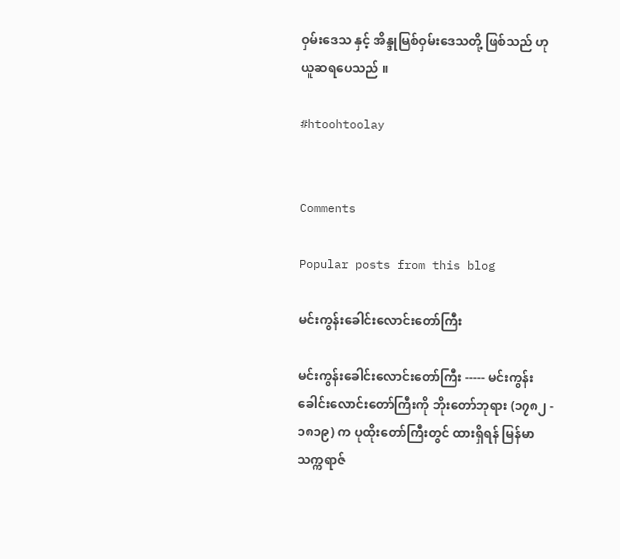ဝှမ်းဒေသ နှင့် အိန္ဒုမြစ်ဝှမ်းဒေသတို့ ဖြစ်သည် ဟု ယူဆရပေသည် ။

#htoohtoolay


Comments

Popular posts from this blog

မင်းကွန်းခေါင်းလောင်းတော်ကြီး

မင်းကွန်းခေါင်းလောင်းတော်ကြီး ----- မင်းကွန်းခေါင်းလောင်းတော်ကြီးကို ဘိုးတော်ဘုရား (၁၇၈၂ - ၁၈၁၉) က ပုထိုးတော်ကြီးတွင် ထားရှိရန် မြန်မာသက္ကရာဇ်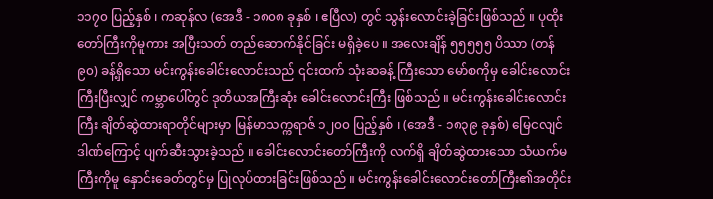၁၁၇၀ ပြည့်နှစ် ၊ ကဆုန်လ (အေဒီ - ၁၈၀၈ ခုနှစ် ၊ ဧပြီလ) တွင် သွန်းလောင်းခဲ့ခြင်းဖြစ်သည် ။ ပုထိုးတော်ကြီးကိုမူကား အပြီးသတ် တည်ဆောက်နိုင်ခြင်း မရှိခဲ့ပေ ။ အလေးချိန် ၅၅၅၅၅ ပိဿာ (တန် ၉၀) ခန့်ရှိသော မင်းကွန်းခေါင်းလောင်းသည် ၎င်းထက် သုံးဆခန့် ကြီးသော မော်စကိုမှ ခေါင်းလောင်းကြီးပြီးလျှင် ကမ္ဘာပေါ်တွင် ဒုတိယအကြီးဆုံး ခေါင်းလောင်းကြီး ဖြစ်သည် ။ မင်းကွန်းခေါင်းလောင်းကြီး ချိတ်ဆွဲထားရာတိုင်များမှာ မြန်မာသက္ကရာဇ် ၁၂၀၀ ပြည့်နှစ် ၊ (အေဒီ - ၁၈၃၉ ခုနှစ်) မြေငလျင်ဒါဏ်ကြောင့် ပျက်ဆီးသွားခဲ့သည် ။ ခေါင်းလောင်းတော်ကြီးကို လက်ရှိ ချိတ်ဆွဲထားသော သံယက်မကြီးကိုမူ နှောင်းခေတ်တွင်မှ ပြုလုပ်ထားခြင်းဖြစ်သည် ။ မင်းကွန်းခေါင်းလောင်းတော်ကြီး၏အတိုင်း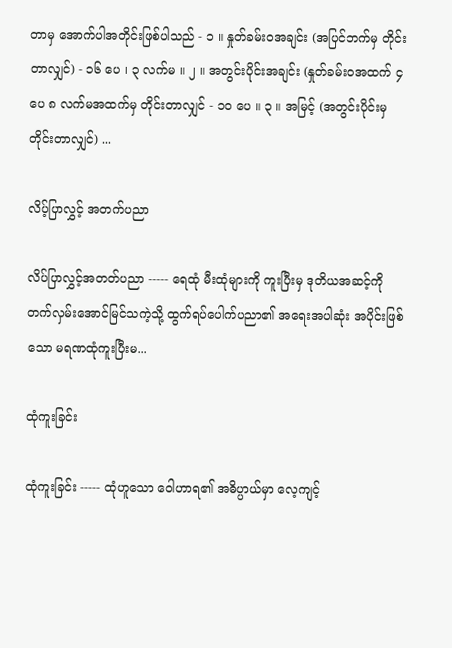တာမှ အောက်ပါအတိုင်းဖြစ်ပါသည် - ၁ ။ နှုတ်ခမ်းဝအချင်း (အပြင်ဘက်မှ တိုင်းတာလျှင်) - ၁၆ ပေ ၊ ၃ လက်မ ။ ၂ ။ အတွင်းပိုင်းအချင်း (နှုတ်ခမ်းဝအထက် ၄ ပေ ၈ လက်မအထက်မှ တိုင်းတာလျှင် - ၁၀ ပေ ။ ၃ ။ အမြင့် (အတွင်းပိုင်းမှ တိုင်းတာလျှင်) ...

လိပ့်ပြာလွှင့် အတက်ပညာ

လိပ်ပြာလွှင့်အတတ်ပညာ ----- ရေထုံ မီးထုံများကို ကူးပြီးမှ ဒုတိယအဆင့်ကို တက်လှမ်းအောင်မြင်သကဲ့သို့ ထွက်ရပ်ပေါက်ပညာ၏ အရေးအပါဆုံး အပိုင်းဖြစ်သော မရဏထုံကူးပြီးမ...

ထုံကူးခြင်း

ထုံကူးခြင်း ----- ထုံဟူသော ဝေါဟာရ၏ အဓိပ္ပာယ်မှာ လေ့ကျင့်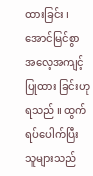ထားခြင်း ၊ အောင်မြင်စွာ အလေ့အကျင့် ပြုထား ခြင်းဟုရသည် ။ ထွက်ရပ်ပေါက်ပြီး သူများသည်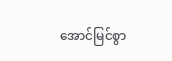အောင်မြင်စွာ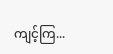ကျင့်ကြ...